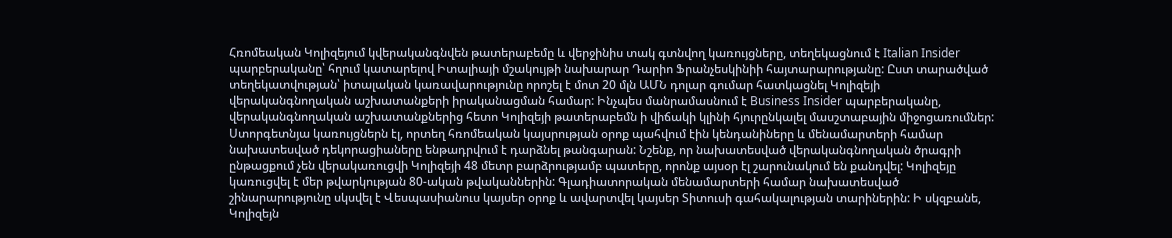Հռոմեական Կոլիզեյում կվերականգնվեն թատերաբեմը և վերջինիս տակ գտնվող կառույցները, տեղեկացնում է Italian Insider պարբերականը՝ հղում կատարելով Իտալիայի մշակույթի նախարար Դարիո Ֆրանչեսկինիի հայտարարությանը: Ըստ տարածված տեղեկատվության՝ իտալական կառավարությունը որոշել է մոտ 20 մլն ԱՄՆ դոլար գումար հատկացնել Կոլիզեյի վերականգնողական աշխատանքերի իրականացման համար: Ինչպես մանրամասնում է Business Insider պարբերականը, վերականգնողական աշխատանքներից հետո Կոլիզեյի թատերաբեմն ի վիճակի կլինի հյուրընկալել մասշտաբային միջոցառումներ: Ստորգետնյա կառույցներն էլ, որտեղ հռոմեական կայսրության օրոք պահվում էին կենդանիները և մենամարտերի համար նախատեսված դեկորացիաները ենթադրվում է դարձնել թանգարան: Նշենք, որ նախատեսված վերականգնողական ծրագրի ընթացքում չեն վերակառուցվի Կոլիզեյի 48 մետր բարձրությամբ պատերը, որոնք այսօր էլ շարունակում են քանդվել: Կոլիզեյը կառուցվել է մեր թվարկության 80-ական թվականներին: Գլադիատորական մենամարտերի համար նախատեսված շինարարությունը սկսվել է Վեսպասիանուս կայսեր օրոք և ավարտվել կայսեր Տիտուսի գահակալության տարիներին: Ի սկզբանե, Կոլիզեյն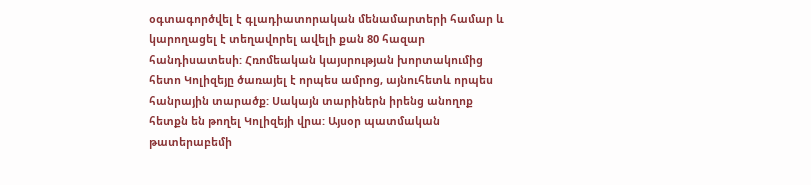օգտագործվել է գլադիատորական մենամարտերի համար և կարողացել է տեղավորել ավելի քան 80 հազար հանդիսատեսի: Հռոմեական կայսրության խորտակումից հետո Կոլիզեյը ծառայել է որպես ամրոց, այնուհետև որպես հանրային տարածք: Սակայն տարիներն իրենց անողոք հետքն են թողել Կոլիզեյի վրա: Այսօր պատմական թատերաբեմի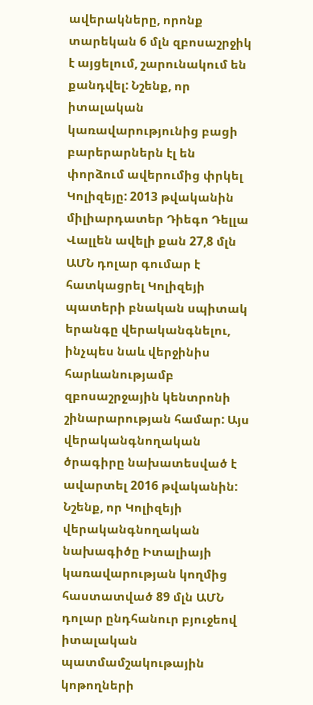ավերակները, որոնք տարեկան 6 մլն զբոսաշրջիկ է այցելում, շարունակում են քանդվել: Նշենք, որ իտալական կառավարությունից բացի բարերարներն էլ են փորձում ավերումից փրկել Կոլիզեյը: 2013 թվականին միլիարդատեր Դիեգո Դելլա Վալլեն ավելի քան 27,8 մլն ԱՄՆ դոլար գումար է հատկացրել Կոլիզեյի պատերի բնական սպիտակ երանգը վերականգնելու, ինչպես նաև վերջինիս հարևանությամբ զբոսաշրջային կենտրոնի շինարարության համար: Այս վերականգնողական ծրագիրը նախատեսված է ավարտել 2016 թվականին: Նշենք, որ Կոլիզեյի վերականգնողական նախագիծը Իտալիայի կառավարության կողմից հաստատված 89 մլն ԱՄՆ դոլար ընդհանուր բյուջեով իտալական պատմամշակութային կոթողների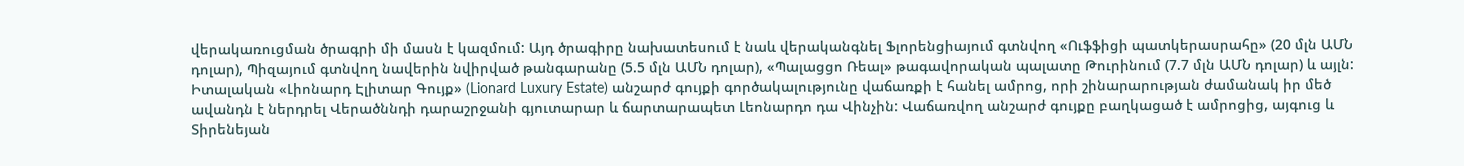վերակառուցման ծրագրի մի մասն է կազմում: Այդ ծրագիրը նախատեսում է նաև վերականգնել Ֆլորենցիայում գտնվող «Ուֆֆիցի պատկերասրահը» (20 մլն ԱՄՆ դոլար), Պիզայում գտնվող նավերին նվիրված թանգարանը (5.5 մլն ԱՄՆ դոլար), «Պալացցո Ռեալ» թագավորական պալատը Թուրինում (7.7 մլն ԱՄՆ դոլար) և այլն:
Իտալական «Լիոնարդ Էլիտար Գույք» (Lionard Luxury Estate) անշարժ գույքի գործակալությունը վաճառքի է հանել ամրոց, որի շինարարության ժամանակ իր մեծ ավանդն է ներդրել Վերածննդի դարաշրջանի գյուտարար և ճարտարապետ Լեոնարդո դա Վինչին: Վաճառվող անշարժ գույքը բաղկացած է ամրոցից, այգուց և Տիրենեյան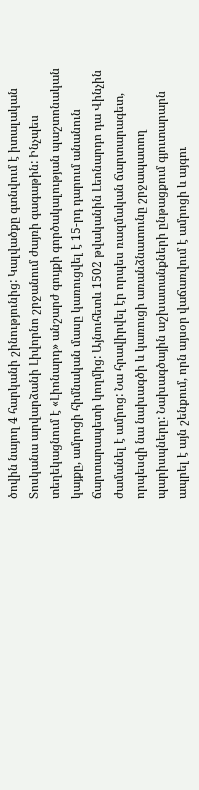ծովին նայող 4 հարկանի շինությունից: Կալվածքը գտնվում է իտալական Տոսկանա արվարձանի Լիվորնո շրջանում ժայռի գագաթին: Ինչպես տեղեկացնում է «Լիոնարդ» անշարժ գույքի գործակալության պաշտոնական կայքը, ամրոցի հիմնական մասը կառուցվել է 15-րդ դարում անանուն ճարտարապետի կողմից: Այնուհետև 1502 թվականին Լեոնարդո դա Վինչին ժամանել է ամրոց: Նա հրավիրվել էր որպես ռազմական ճարտարագետ, որպեսզի նա նախագծի և կառուցի առանձնատունը շրջապատող պարիսպները: Նախագծային աշխատանքների ընթացքում գյուտարարն ապրել է այն շենքում, որն այսօր վաճառվում է ամրոցի և այգու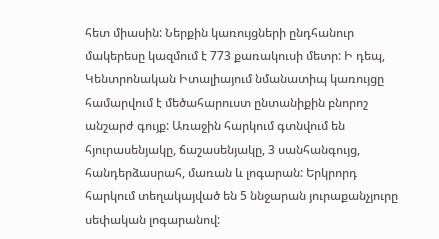հետ միասին: Ներքին կառույցների ընդհանուր մակերեսը կազմում է 773 քառակուսի մետր: Ի դեպ, Կենտրոնական Իտալիայում նմանատիպ կառույցը համարվում է մեծահարուստ ընտանիքին բնորոշ անշարժ գույք: Առաջին հարկում գտնվում են հյուրասենյակը, ճաշասենյակը, 3 սանհանգույց, հանդերձասրահ, մառան և լոգարան: Երկրորդ հարկում տեղակայված են 5 ննջարան յուրաքանչյուրը սեփական լոգարանով: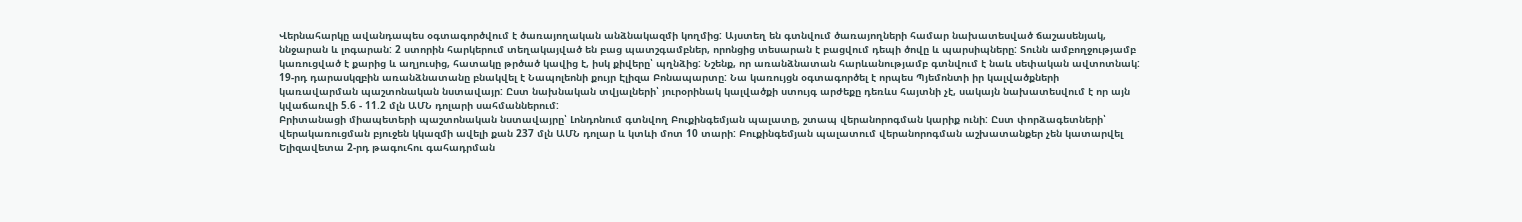Վերնահարկը ավանդապես օգտագործվում է ծառայողական անձնակազմի կողմից: Այստեղ են գտնվում ծառայողների համար նախատեսված ճաշասենյակ, ննջարան և լոգարան: 2 ստորին հարկերում տեղակայված են բաց պատշգամբներ, որոնցից տեսարան է բացվում դեպի ծովը և պարսիպները: Տունն ամբողջությամբ կառուցված է քարից և աղյուսից, հատակը թրծած կավից է, իսկ քիվերը՝ պղնձից: Նշենք, որ առանձնատան հարևանությամբ գտնվում է նաև սեփական ավտոտնակ: 19-րդ դարասկզբին առանձնատանը բնակվել է Նապոլեոնի քույր Էլիզա Բոնապարտը: Նա կառույցն օգտագործել է որպես Պյեմոնտի իր կալվածքների կառավարման պաշտոնական նստավայր: Ըստ նախնական տվյալների՝ յուրօրինակ կալվածքի ստույգ արժեքը դեռևս հայտնի չէ, սակայն նախատեսվում է որ այն կվաճառվի 5.6 - 11.2 մլն ԱՄՆ դոլարի սահմաններում:
Բրիտանացի միապետերի պաշտոնական նստավայրը՝ Լոնդոնում գտնվող Բուքինգեմյան պալատը, շտապ վերանորոգման կարիք ունի: Ըստ փորձագետների՝ վերակառուցման բյուջեն կկազմի ավելի քան 237 մլն ԱՄՆ դոլար և կտևի մոտ 10 տարի: Բուքինգեմյան պալատում վերանորոգման աշխատանքեր չեն կատարվել Ելիզավետա 2-րդ թագուհու գահադրման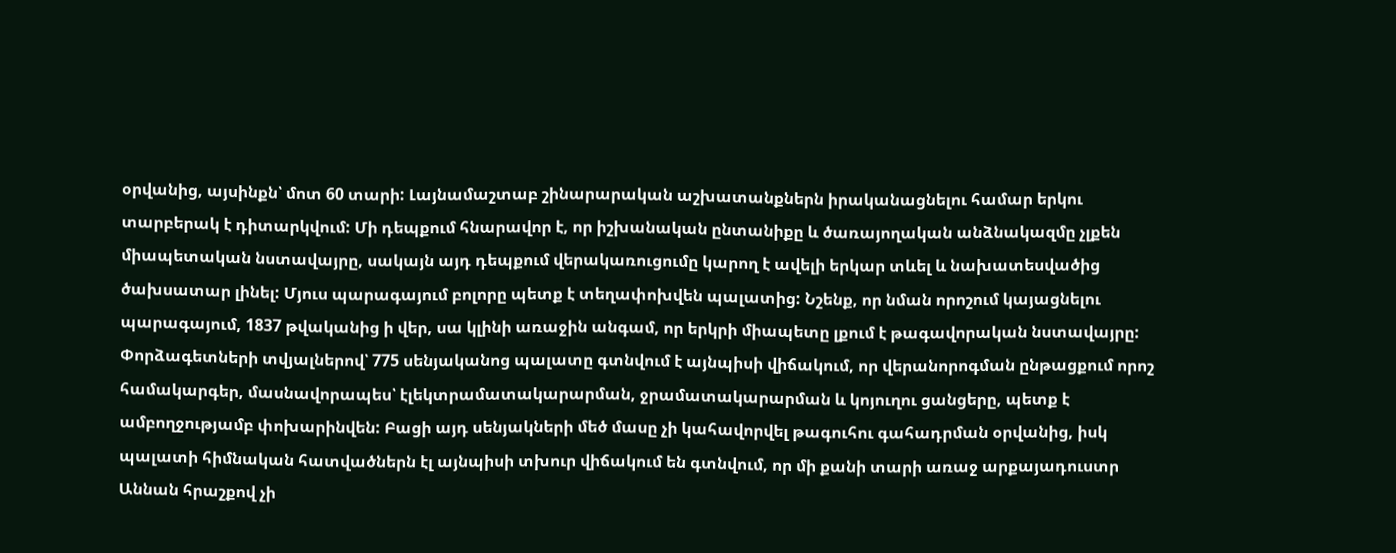օրվանից, այսինքն՝ մոտ 60 տարի: Լայնամաշտաբ շինարարական աշխատանքներն իրականացնելու համար երկու տարբերակ է դիտարկվում: Մի դեպքում հնարավոր է, որ իշխանական ընտանիքը և ծառայողական անձնակազմը չլքեն միապետական նստավայրը, սակայն այդ դեպքում վերակառուցումը կարող է ավելի երկար տևել և նախատեսվածից ծախսատար լինել: Մյուս պարագայում բոլորը պետք է տեղափոխվեն պալատից: Նշենք, որ նման որոշում կայացնելու պարագայում, 1837 թվականից ի վեր, սա կլինի առաջին անգամ, որ երկրի միապետը լքում է թագավորական նստավայրը: Փորձագետների տվյալներով՝ 775 սենյականոց պալատը գտնվում է այնպիսի վիճակում, որ վերանորոգման ընթացքում որոշ համակարգեր, մասնավորապես՝ էլեկտրամատակարարման, ջրամատակարարման և կոյուղու ցանցերը, պետք է ամբողջությամբ փոխարինվեն: Բացի այդ սենյակների մեծ մասը չի կահավորվել թագուհու գահադրման օրվանից, իսկ պալատի հիմնական հատվածներն էլ այնպիսի տխուր վիճակում են գտնվում, որ մի քանի տարի առաջ արքայադուստր Աննան հրաշքով չի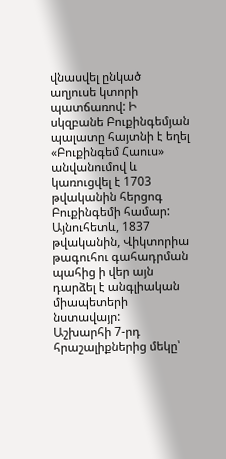վնասվել ընկած աղյուսե կտորի պատճառով: Ի սկզբանե Բուքինգեմյան պալատը հայտնի է եղել «Բուքինգեմ Հաուս» անվանումով և կառուցվել է 1703 թվականին հերցոգ Բուքինգեմի համար: Այնուհետև, 1837 թվականին, Վիկտորիա թագուհու գահադրման պահից ի վեր այն դարձել է անգլիական միապետերի նստավայր:
Աշխարհի 7-րդ հրաշալիքներից մեկը՝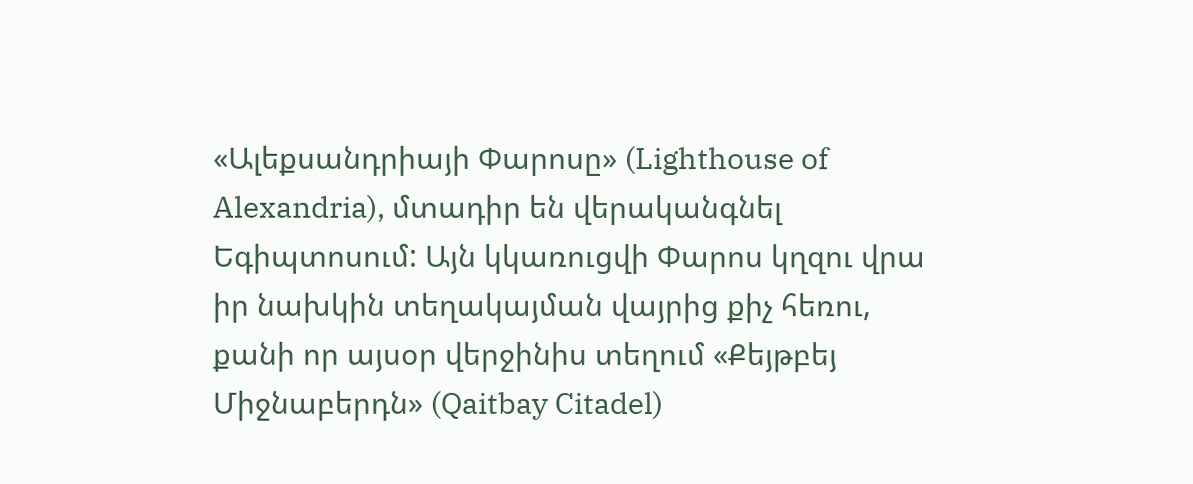«Ալեքսանդրիայի Փարոսը» (Lighthouse of Alexandria), մտադիր են վերականգնել Եգիպտոսում: Այն կկառուցվի Փարոս կղզու վրա իր նախկին տեղակայման վայրից քիչ հեռու, քանի որ այսօր վերջինիս տեղում «Քեյթբեյ Միջնաբերդն» (Qaitbay Citadel)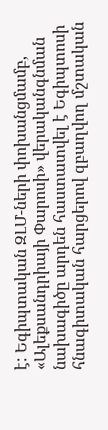է: Եգիպտական ԶԼՄ-ների փոխանցմամբ, «Ալեքսանդրիայի Փարոսի» վերականգնման նախագիծը արդեն հաստատվել է Եգիպտոսի հնագիտական հարցերով զբաղվող մշտական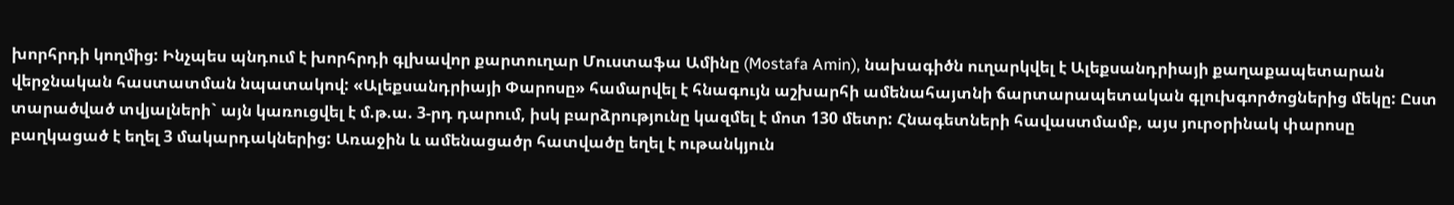խորհրդի կողմից: Ինչպես պնդում է խորհրդի գլխավոր քարտուղար Մուստաֆա Ամինը (Mostafa Amin), նախագիծն ուղարկվել է Ալեքսանդրիայի քաղաքապետարան վերջնական հաստատման նպատակով: «Ալեքսանդրիայի Փարոսը» համարվել է հնագույն աշխարհի ամենահայտնի ճարտարապետական գլուխգործոցներից մեկը: Ըստ տարածված տվյալների` այն կառուցվել է մ.թ.ա. 3-րդ դարում, իսկ բարձրությունը կազմել է մոտ 130 մետր: Հնագետների հավաստմամբ, այս յուրօրինակ փարոսը բաղկացած է եղել 3 մակարդակներից: Առաջին և ամենացածր հատվածը եղել է ութանկյուն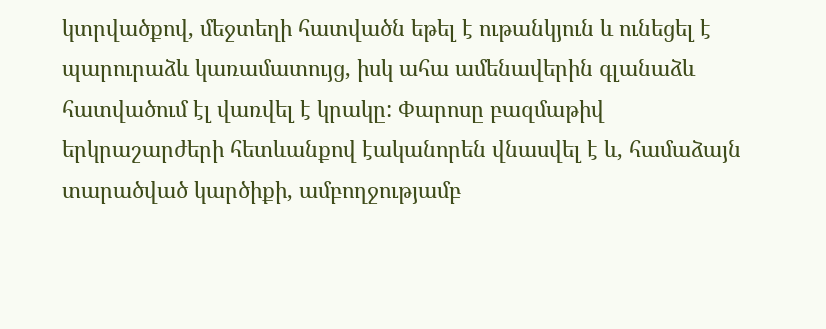կտրվածքով, մեջտեղի հատվածն եթել է ութանկյուն և ունեցել է պարուրաձև կառամատույց, իսկ ահա ամենավերին գլանաձև հատվածում էլ վառվել է կրակը: Փարոսը բազմաթիվ երկրաշարժերի հետևանքով էականորեն վնասվել է և, համաձայն տարածված կարծիքի, ամբողջությամբ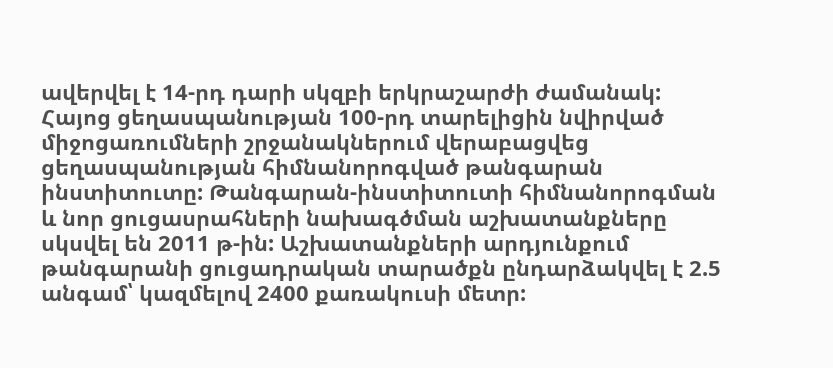ավերվել է 14-րդ դարի սկզբի երկրաշարժի ժամանակ:
Հայոց ցեղասպանության 100-րդ տարելիցին նվիրված միջոցառումների շրջանակներում վերաբացվեց ցեղասպանության հիմնանորոգված թանգարան ինստիտուտը: Թանգարան-ինստիտուտի հիմնանորոգման և նոր ցուցասրահների նախագծման աշխատանքները սկսվել են 2011 թ-ին: Աշխատանքների արդյունքում թանգարանի ցուցադրական տարածքն ընդարձակվել է 2.5 անգամ՝ կազմելով 2400 քառակուսի մետր: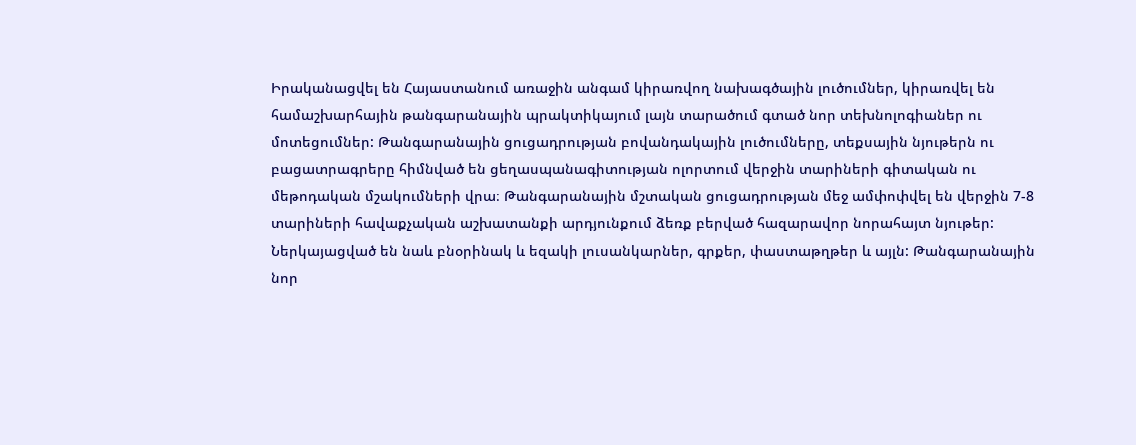Իրականացվել են Հայաստանում առաջին անգամ կիրառվող նախագծային լուծումներ, կիրառվել են համաշխարհային թանգարանային պրակտիկայում լայն տարածում գտած նոր տեխնոլոգիաներ ու մոտեցումներ: Թանգարանային ցուցադրության բովանդակային լուծումները, տեքսային նյութերն ու բացատրագրերը հիմնված են ցեղասպանագիտության ոլորտում վերջին տարիների գիտական ու մեթոդական մշակումների վրա։ Թանգարանային մշտական ցուցադրության մեջ ամփոփվել են վերջին 7-8 տարիների հավաքչական աշխատանքի արդյունքում ձեռք բերված հազարավոր նորահայտ նյութեր: Ներկայացված են նաև բնօրինակ և եզակի լուսանկարներ, գրքեր, փաստաթղթեր և այլն: Թանգարանային նոր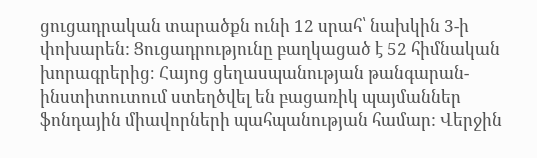ցուցադրական տարածքն ունի 12 սրահ՝ նախկին 3-ի փոխարեն: Ցուցադրությունը բաղկացած է 52 հիմնական խորագրերից։ Հայոց ցեղասպանության թանգարան-ինստիտուտում ստեղծվել են բացառիկ պայմաններ ֆոնդային միավորների պահպանության համար: Վերջին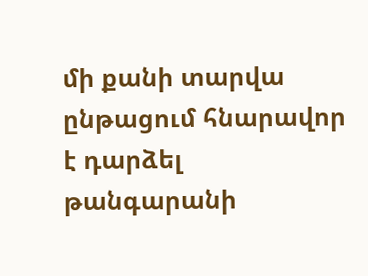մի քանի տարվա ընթացում հնարավոր է դարձել թանգարանի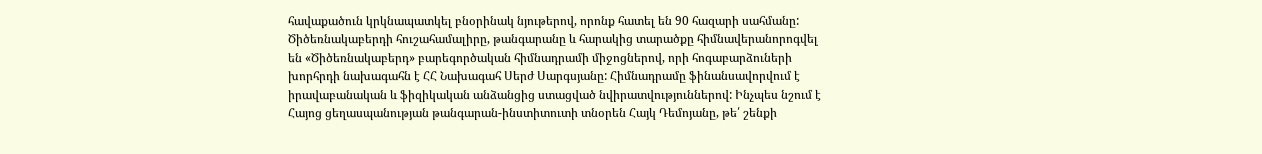հավաքածուն կրկնապատկել բնօրինակ նյութերով, որոնք հատել են 90 հազարի սահմանը: Ծիծեռնակաբերդի հուշահամալիրը, թանգարանը և հարակից տարածքը հիմնավերանորոգվել են «Ծիծեռնակաբերդ» բարեգործական հիմնադրամի միջոցներով, որի հոգաբարձուների խորհրդի նախագահն է ՀՀ Նախագահ Սերժ Սարգսյանը: Հիմնադրամը ֆինանսավորվում է իրավաբանական և ֆիզիկական անձանցից ստացված նվիրատվություններով: Ինչպես նշում է Հայոց ցեղասպանության թանգարան-ինստիտուտի տնօրեն Հայկ Դեմոյանը, թե՛ շենքի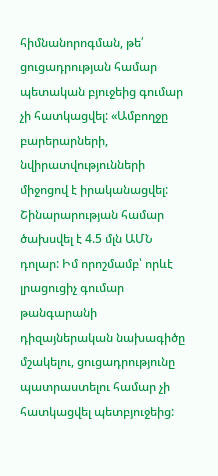հիմնանորոգման, թե՛ ցուցադրության համար պետական բյուջեից գումար չի հատկացվել: «Ամբողջը բարերարների, նվիրատվությունների միջոցով է իրականացվել: Շինարարության համար ծախսվել է 4.5 մլն ԱՄՆ դոլար: Իմ որոշմամբ՝ որևէ լրացուցիչ գումար թանգարանի դիզայներական նախագիծը մշակելու, ցուցադրությունը պատրաստելու համար չի հատկացվել պետբյուջեից: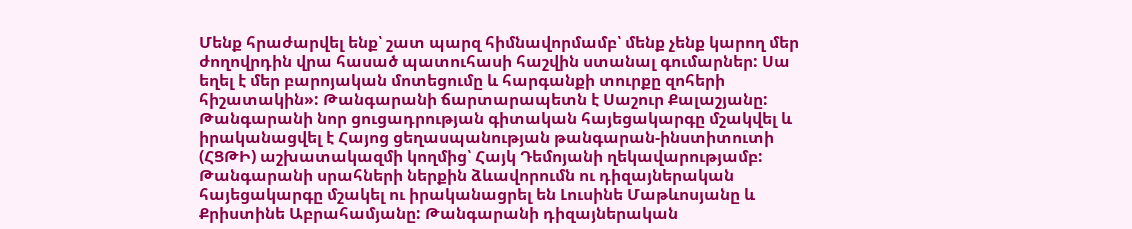Մենք հրաժարվել ենք՝ շատ պարզ հիմնավորմամբ՝ մենք չենք կարող մեր ժողովրդին վրա հասած պատուհասի հաշվին ստանալ գումարներ: Սա եղել է մեր բարոյական մոտեցումը և հարգանքի տուրքը զոհերի հիշատակին»: Թանգարանի ճարտարապետն է Սաշուր Քալաշյանը: Թանգարանի նոր ցուցադրության գիտական հայեցակարգը մշակվել և իրականացվել է Հայոց ցեղասպանության թանգարան-ինստիտուտի (ՀՑԹԻ) աշխատակազմի կողմից՝ Հայկ Դեմոյանի ղեկավարությամբ: Թանգարանի սրահների ներքին ձևավորումն ու դիզայներական հայեցակարգը մշակել ու իրականացրել են Լուսինե Մաթևոսյանը և Քրիստինե Աբրահամյանը: Թանգարանի դիզայներական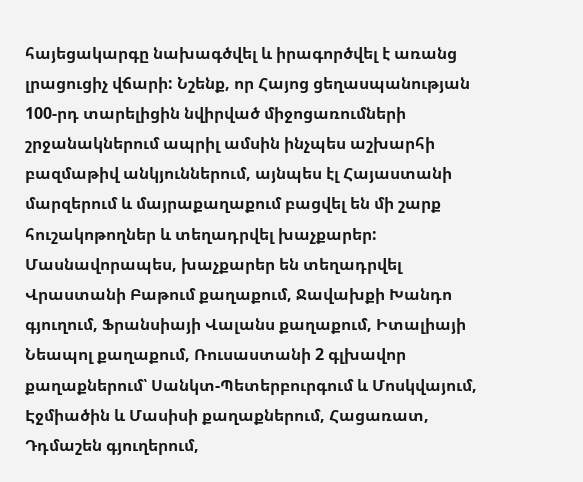հայեցակարգը նախագծվել և իրագործվել է առանց լրացուցիչ վճարի: Նշենք, որ Հայոց ցեղասպանության 100-րդ տարելիցին նվիրված միջոցառումների շրջանակներում ապրիլ ամսին ինչպես աշխարհի բազմաթիվ անկյուններում, այնպես էլ Հայաստանի մարզերում և մայրաքաղաքում բացվել են մի շարք հուշակոթողներ և տեղադրվել խաչքարեր: Մասնավորապես, խաչքարեր են տեղադրվել Վրաստանի Բաթում քաղաքում, Ջավախքի Խանդո գյուղում, Ֆրանսիայի Վալանս քաղաքում, Իտալիայի Նեապոլ քաղաքում, Ռուսաստանի 2 գլխավոր քաղաքներում՝ Սանկտ-Պետերբուրգում և Մոսկվայում, Էջմիածին և Մասիսի քաղաքներում, Հացառատ, Դդմաշեն գյուղերում,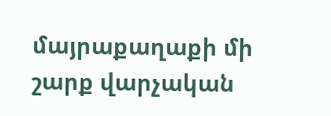մայրաքաղաքի մի շարք վարչական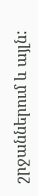շրջաններում և այլն: